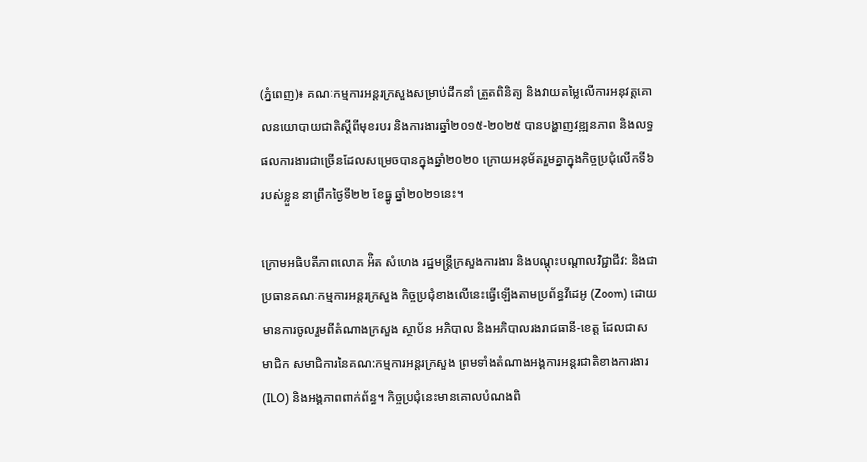(ភ្នំពេញ)៖ គណៈកម្មការអន្តរក្រសួងសម្រាប់ដឹកនាំ ត្រួតពិនិត្យ និងវាយតម្លៃលើការអនុវត្តគោលនយោបាយជាតិស្ដីពីមុខរបរ និងការងារឆ្នាំ២០១៥-២០២៥ បានបង្ហាញវឌ្ឍនភាព និងលទ្ធផលការងារជាច្រើនដែលសម្រេចបានក្នុងឆ្នាំ២០២០ ក្រោយអនុម័តរួមគ្នាក្នុងកិច្ចប្រជុំលើកទី៦របស់ខ្លួន នាព្រឹកថ្ងៃទី២២ ខែធ្នូ ឆ្នាំ២០២១នេះ។

ក្រោមអធិបតីភាពលោគ អ៉ិត សំហេង រដ្ឋមន្ត្រីក្រសួងការងារ និងបណ្តុះបណ្តាលវិជ្ជាជីវ: និងជាប្រធានគណៈកម្មការអន្តរក្រសួង កិច្ចប្រជុំខាងលើនេះធ្វើឡើងតាមប្រព័ន្ធវីដេអូ (Zoom) ដោយមានការចូលរួមពីតំណាងក្រសួង ស្ថាប័ន អភិបាល និងអភិបាលរងរាជធានី-ខេត្ត ដែលជាសមាជិក សមាជិការនៃគណ:កម្មការអន្តរក្រសួង ព្រមទាំងតំណាងអង្គការអន្តរជាតិខាងការងារ (ILO) និងអង្គភាពពាក់ព័ន្ធ។ កិច្ចប្រជុំនេះមានគោលបំណងពិ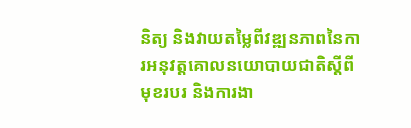និត្យ និងវាយតម្លៃពីវឌ្ឍនភាពនៃការអនុវត្តគោលនយោបាយជាតិស្តីពីមុខរបរ និងការងា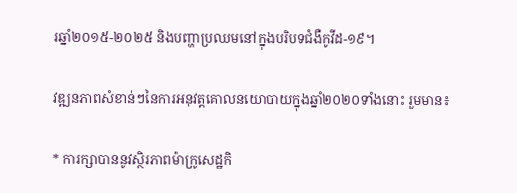រឆ្នាំ២០១៥-២០២៥ និងបញ្ហាប្រឈមនៅក្នុងបរិបទជំងឺកូវីដ-១៩។

វឌ្ឍនភាពសំខាន់ៗនៃការអនុវត្តគោលនយោបាយក្នុងឆ្នាំ២០២០ទាំងនោះ រួមមាន៖

* ការក្សាបាននូវស្ថិរភាពម៉ាក្រូសេដ្ឋកិ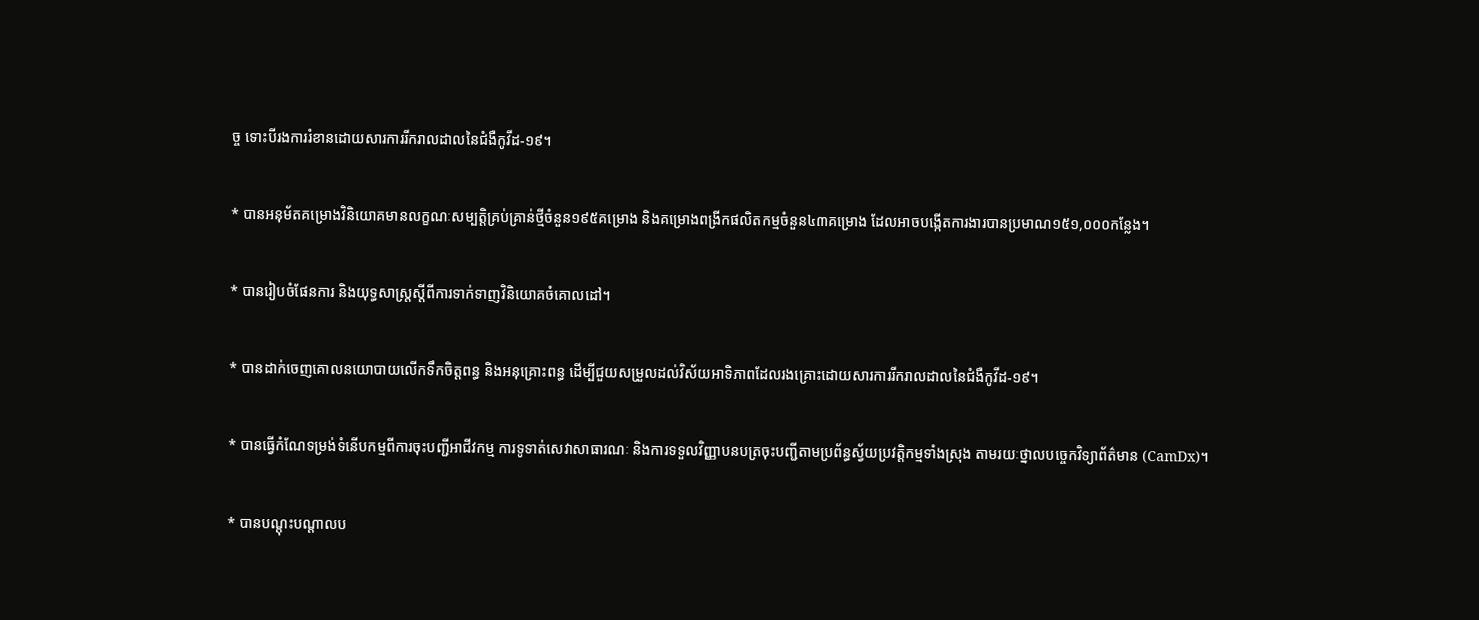ច្ច ទោះបីរងការរំខានដោយសារការរីករាលដាលនៃជំងឺកូវីដ-១៩។

* បានអនុម័តគម្រោងវិនិយោគមានលក្ខណៈសម្បត្តិគ្រប់គ្រាន់ថ្មីចំនួន១៩៥គម្រោង និងគម្រោងពង្រីកផលិតកម្មចំនួន៤៣គម្រោង ដែលអាចបង្កើតការងារបានប្រមាណ១៥១,០០០កន្លែង។

* បានរៀបចំផែនការ និងយុទ្ធសាស្ត្រស្តីពីការទាក់ទាញវិនិយោគចំគោលដៅ។

* បានដាក់ចេញគោលនយោបាយលើកទឹកចិត្តពន្ធ និងអនុគ្រោះពន្ធ ដើម្បីជួយសម្រួលដល់វិស័យអាទិភាពដែលរងគ្រោះដោយសារការរីករាលដាលនៃជំងឺកូវីដ-១៩។

* បានធ្វើកំណែទម្រង់ទំនើបកម្មពីការចុះបញ្ជីអាជីវកម្ម ការទូទាត់សេវាសាធារណៈ និងការទទួលវិញ្ញាបនបត្រចុះបញ្ជីតាមប្រព័ន្ធស្វ័យប្រវត្តិកម្មទាំងស្រុង តាមរយៈថ្នាលបច្ចេកវិទ្យាព័ត៌មាន (CamDx)។

* បានបណ្តុះបណ្តាលប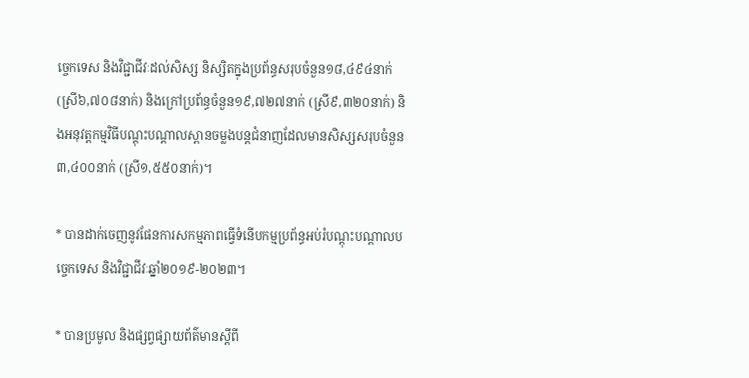ច្ចេកទេស និងវិជ្ជាជីវៈដល់សិស្ស និស្សិតក្នុងប្រព័ន្ធសរុបចំនួន១៨,៤៩៤នាក់ (ស្រី៦,៧០៨នាក់) និងក្រៅប្រព័ន្ធចំនួន១៩,៧២៧នាក់ (ស្រី៩,៣២០នាក់) និងអនុវត្តកម្មវិធីបណ្តុះបណ្តាលស្ពានចម្លងបន្តជំនាញដែលមានសិស្សសរុបចំនួន៣,៤០០នាក់ (ស្រី១,៥៥០នាក់)។

* បានដាក់ចេញនូវផែនការសកម្មភាពធ្វើទំនើបកម្មប្រព័ន្ធអប់រំបណ្តុះបណ្តាលបច្ចេកទេស និងវិជ្ជាជីវៈឆ្នាំ២០១៩-២០២៣។

* បានប្រមូល និងផ្សព្វផ្សាយព័ត៌មានស្តីពី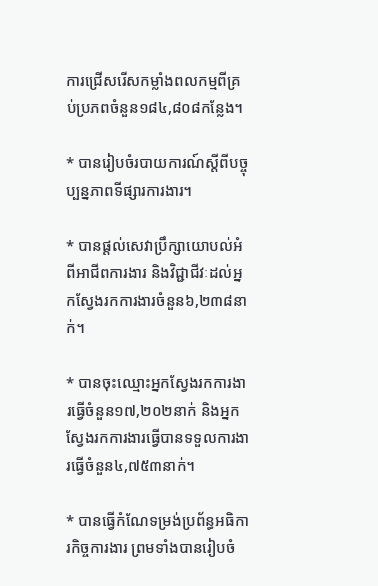ការជ្រើសរើសកម្លាំងពលកម្មពីគ្រប់ប្រភពចំនួន១៨៤,៨០៨កន្លែង។

* បានរៀបចំរបាយការណ៍ស្តីពីបច្ចុប្បន្នភាពទីផ្សារការងារ។

* បានផ្តល់សេវាប្រឹក្សាយោបល់អំពីអាជីពការងារ និងវិជ្ជាជីវៈដល់អ្នកស្វែងរកការងារចំនួន៦,២៣៨នាក់។

* បានចុះឈ្មោះអ្នកស្វែងរកការងារធ្វើចំនួន១៧,២០២នាក់ និងអ្នកស្វែងរកការងារធ្វើបានទទួលការងារធ្វើចំនួន៤,៧៥៣នាក់។

* បានធ្វើកំណែទម្រង់ប្រព័ន្ធអធិការកិច្ចការងារ ព្រមទាំងបានរៀបចំ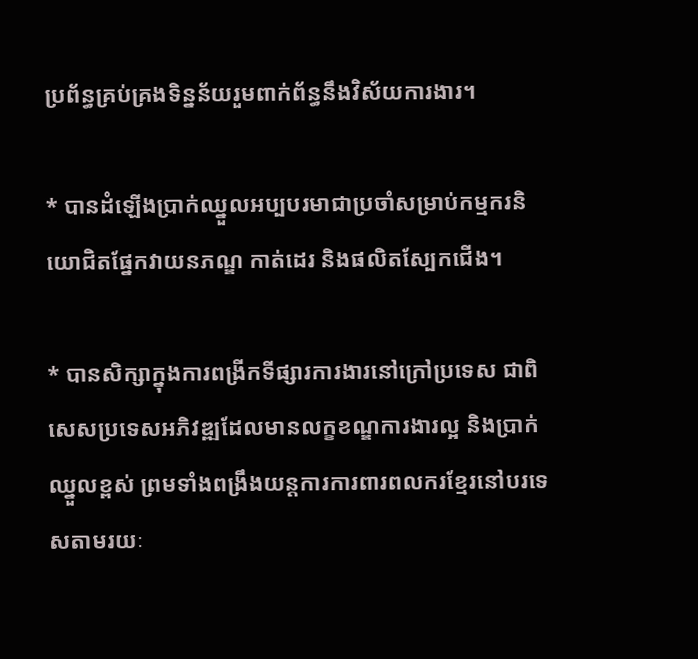ប្រព័ន្ធគ្រប់គ្រងទិន្នន័យរួមពាក់ព័ន្ធនឹងវិស័យការងារ។

* បានដំឡើងប្រាក់ឈ្នួលអប្បបរមាជាប្រចាំសម្រាប់កម្មករនិយោជិតផ្នែកវាយនភណ្ឌ កាត់ដេរ និងផលិតស្បែកជើង។

* បានសិក្សាក្នុងការពង្រីកទីផ្សារការងារនៅក្រៅប្រទេស ជាពិសេសប្រទេសអភិវឌ្ឍដែលមានលក្ខខណ្ឌការងារល្អ និងប្រាក់ឈ្នួលខ្ពស់ ព្រមទាំងពង្រឹងយន្តការការពារពលករខ្មែរនៅបរទេសតាមរយៈ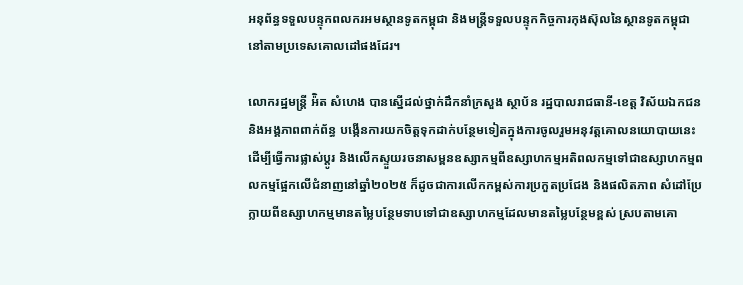អនុព័ន្ធទទួលបន្ទុកពលករអមស្ថានទូតកម្ពុជា និងមន្ត្រីទទួលបន្ទុកកិច្ចការកុងស៊ុលនៃស្ថានទូតកម្ពុជានៅតាមប្រទេសគោលដៅផងដែរ។

លោករដ្ឋមន្ត្រី អ៉ិត សំហេង បានស្នើដល់ថ្នាក់ដឹកនាំក្រសួង ស្ថាប័ន រដ្ឋបាលរាជធានី-ខេត្ត វិស័យឯកជន និងអង្គភាពពាក់ព័ន្ធ បង្កើនការយកចិត្តទុកដាក់បន្ថែមទៀតក្នុងការចូលរួមអនុវត្តគោលនយោបាយនេះ ដើម្បីធ្វើការផ្លាស់ប្តូរ និងលើកស្ទួយរចនាសម្ពនឧស្សាកម្មពីឧស្សាហកម្មអតិពលកម្មទៅជាឧស្សាហកម្មពលកម្មផ្អែកលើជំនាញនៅឆ្នាំ២០២៥ ក៏ដូចជាការលើកកម្ពស់ការប្រកួតប្រជែង និងផលិតភាព សំដៅប្រែក្លាយពីឧស្សាហកម្មមានតម្លៃបន្ថែមទាបទៅជាឧស្សាហកម្មដែលមានតម្លៃបន្ថែមខ្ពស់ ស្របតាមគោ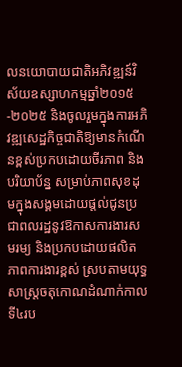លនយោបាយជាតិអភិវឌ្ឍន៍វិស័យឧស្សាហកម្មឆ្នាំ២០១៥-២០២៥ និងចូលរួមក្នុងការអភិវឌ្ឍសេដ្ឋកិច្ចជាតិឱ្យមានកំណើនខ្ពស់ប្រកបដោយចីរភាព និងបរិយាប័ន្ន សម្រាប់ភាពសុខដុមក្នុងសង្គមដោយផ្តល់ជូនប្រជាពលរដ្ឋនូវឱកាសការងារសមរម្យ និងប្រកបដោយផលិតភាពការងារខ្ពស់ ស្របតាមយុទ្ធសាស្រ្តចតុកោណដំណាក់កាលទី៤រប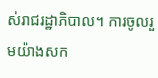ស់រាជរដ្ឋាភិបាល។ ការចូលរួមយ៉ាងសក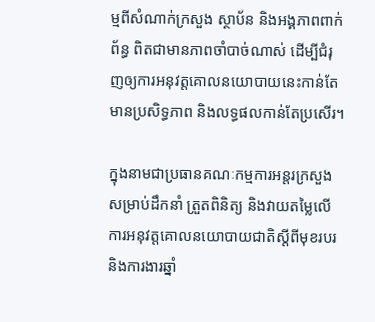ម្មពីសំណាក់ក្រសួង ស្ថាប័ន និងអង្គភាពពាក់ព័ន្ធ ពិតជាមានភាពចាំបាច់ណាស់ ដើម្បីជំរុញឲ្យការអនុវត្តគោលនយោបាយនេះកាន់តែមានប្រសិទ្ធភាព និងលទ្ធផលកាន់តែប្រសើរ។

ក្នុងនាមជាប្រធានគណៈកម្មការអន្តរក្រសួងសម្រាប់ដឹកនាំ ត្រួតពិនិត្យ និងវាយតម្លៃលើការអនុវត្តគោលនយោបាយជាតិស្តីពីមុខរបរ និងការងារឆ្នាំ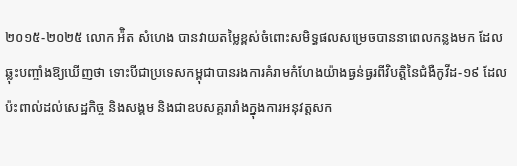២០១៥-២០២៥ លោក អ៉ិត សំហេង បានវាយតម្លៃខ្ពស់ចំពោះសមិទ្ធផលសម្រេចបាននាពេលកន្លងមក ដែលឆ្លុះបញ្ចាំងឱ្យឃើញថា ទោះបីជាប្រទេសកម្ពុជាបានរងការគំរាមកំហែងយ៉ាងធ្ងន់ធ្ងរពីវិបត្តិនៃជំងឺកូវីដ-១៩ ដែលប៉ះពាល់ដល់សេដ្ឋកិច្ច និងសង្គម និងជាឧបសគ្គរារាំងក្នុងការអនុវត្តសក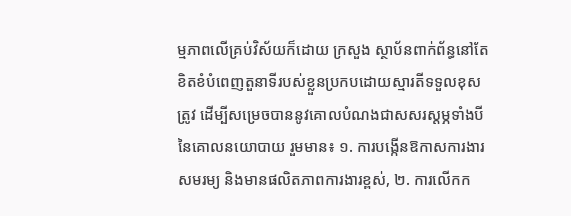ម្មភាពលើគ្រប់វិស័យក៏ដោយ ក្រសួង ស្ថាប័នពាក់ព័ន្ធនៅតែខិតខំបំពេញតួនាទីរបស់ខ្លួនប្រកបដោយស្មារតីទទួលខុសត្រូវ ដើម្បីសម្រេចបាននូវគោលបំណងជាសសរស្តម្ភទាំងបីនៃគោលនយោបាយ រួមមាន៖ ១. ការបង្កើនឱកាសការងារសមរម្យ និងមានផលិតភាពការងារខ្ពស់, ២. ការលើកក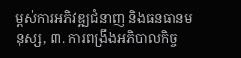ម្ពស់ការអភិវឌ្ឍជំនាញ និងធនធានមនុស្ស, ៣. ការពង្រឹងអភិបាលកិច្ច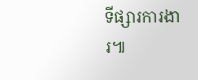ទីផ្សារការងារ៕